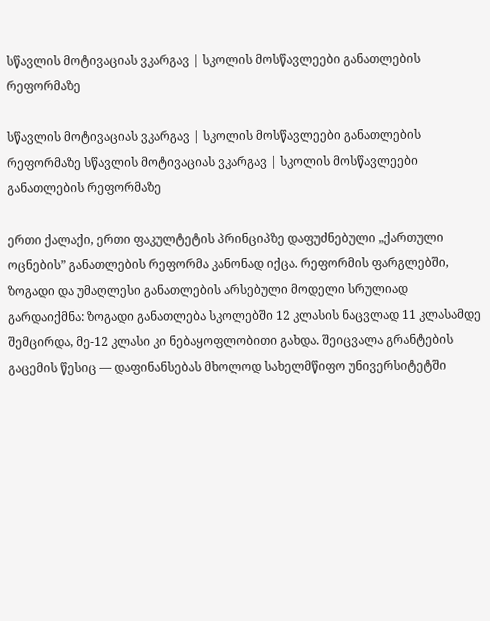სწავლის მოტივაციას ვკარგავ | სკოლის მოსწავლეები განათლების რეფორმაზე

სწავლის მოტივაციას ვკარგავ | სკოლის მოსწავლეები განათლების რეფორმაზე სწავლის მოტივაციას ვკარგავ | სკოლის მოსწავლეები განათლების რეფორმაზე

ერთი ქალაქი, ერთი ფაკულტეტის პრინციპზე დაფუძნებული „ქართული ოცნების” განათლების რეფორმა კანონად იქცა. რეფორმის ფარგლებში, ზოგადი და უმაღლესი განათლების არსებული მოდელი სრულიად გარდაიქმნა: ზოგადი განათლება სკოლებში 12 კლასის ნაცვლად 11 კლასამდე შემცირდა, მე-12 კლასი კი ნებაყოფლობითი გახდა. შეიცვალა გრანტების გაცემის წესიც — დაფინანსებას მხოლოდ სახელმწიფო უნივერსიტეტში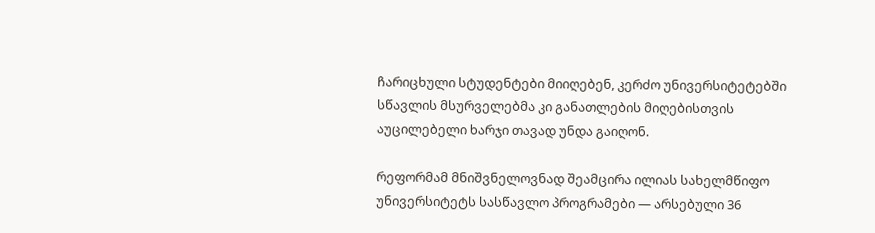ჩარიცხული სტუდენტები მიიღებენ, კერძო უნივერსიტეტებში სწავლის მსურველებმა კი განათლების მიღებისთვის აუცილებელი ხარჯი თავად უნდა გაიღონ.

რეფორმამ მნიშვნელოვნად შეამცირა ილიას სახელმწიფო უნივერსიტეტს სასწავლო პროგრამები — არსებული 36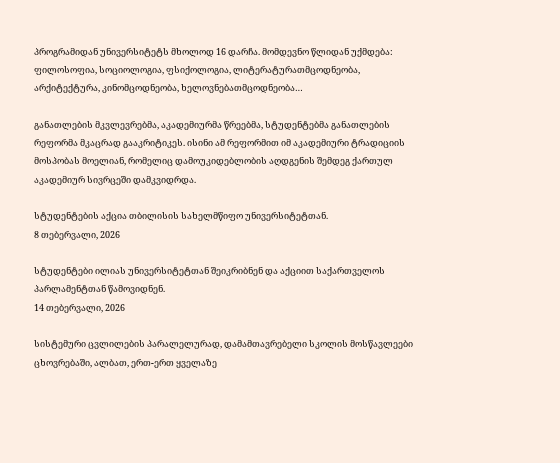პროგრამიდან უნივერსიტეტს მხოლოდ 16 დარჩა. მომდევნო წლიდან უქმდება: ფილოსოფია, სოციოლოგია, ფსიქოლოგია, ლიტერატურათმცოდნეობა, არქიტექტურა, კინომცოდნეობა, ხელოვნებათმცოდნეობა…

განათლების მკვლევრებმა, აკადემიურმა წრეებმა, სტუდენტებმა განათლების რეფორმა მკაცრად გააკრიტიკეს. ისინი ამ რეფორმით იმ აკადემიური ტრადიციის მოსპობას მოელიან, რომელიც დამოუკიდებლობის აღდგენის შემდეგ ქართულ აკადემიურ სივრცეში დამკვიდრდა.

სტუდენტების აქცია თბილისის სახელმწიფო უნივერსიტეტთან.
8 თებერვალი, 2026

სტუდენტები ილიას უნივერსიტეტთან შეიკრიბნენ და აქციით საქართველოს პარლამენტთან წამოვიდნენ.
14 თებერვალი, 2026

სისტემური ცვლილების პარალელურად, დამამთავრებელი სკოლის მოსწავლეები ცხოვრებაში, ალბათ, ერთ-ერთ ყველაზე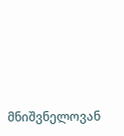მნიშვნელოვან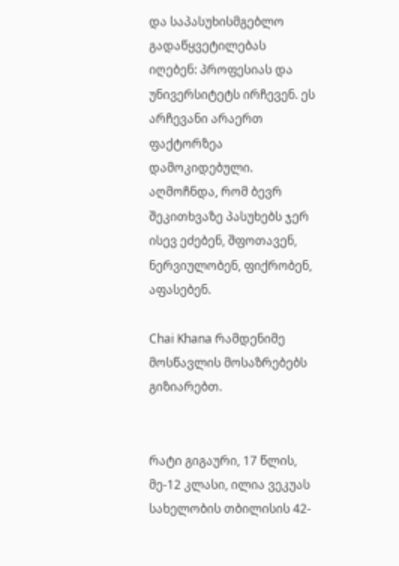და საპასუხისმგებლო გადაწყვეტილებას იღებენ: პროფესიას და უნივერსიტეტს ირჩევენ. ეს არჩევანი არაერთ ფაქტორზეა დამოკიდებული. აღმოჩნდა, რომ ბევრ შეკითხვაზე პასუხებს ჯერ ისევ ეძებენ, შფოთავენ, ნერვიულობენ, ფიქრობენ, აფასებენ.

Chai Khana რამდენიმე მოსწავლის მოსაზრებებს გიზიარებთ.


რატი გიგაური, 17 წლის, მე-12 კლასი, ილია ვეკუას სახელობის თბილისის 42-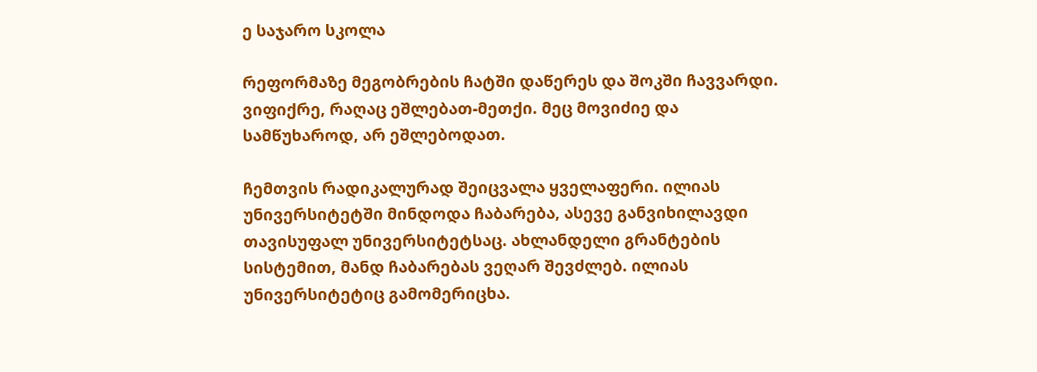ე საჯარო სკოლა

რეფორმაზე მეგობრების ჩატში დაწერეს და შოკში ჩავვარდი. ვიფიქრე, რაღაც ეშლებათ-მეთქი. მეც მოვიძიე და სამწუხაროდ, არ ეშლებოდათ.

ჩემთვის რადიკალურად შეიცვალა ყველაფერი. ილიას უნივერსიტეტში მინდოდა ჩაბარება, ასევე განვიხილავდი თავისუფალ უნივერსიტეტსაც. ახლანდელი გრანტების სისტემით, მანდ ჩაბარებას ვეღარ შევძლებ. ილიას უნივერსიტეტიც გამომერიცხა.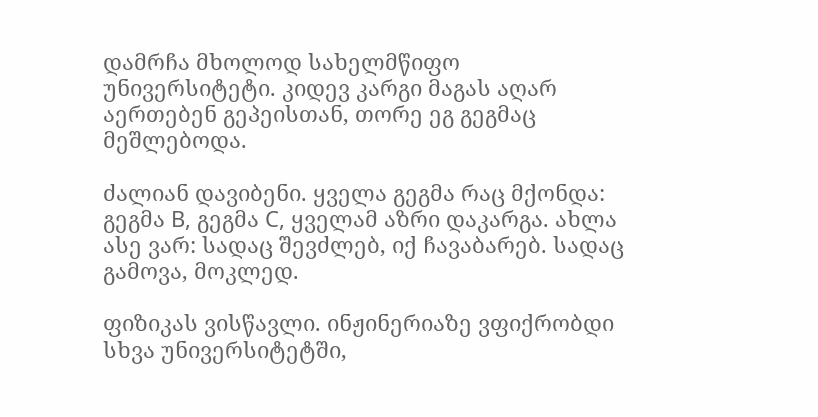დამრჩა მხოლოდ სახელმწიფო უნივერსიტეტი. კიდევ კარგი მაგას აღარ აერთებენ გეპეისთან, თორე ეგ გეგმაც მეშლებოდა.

ძალიან დავიბენი. ყველა გეგმა რაც მქონდა: გეგმა B, გეგმა C, ყველამ აზრი დაკარგა. ახლა ასე ვარ: სადაც შევძლებ, იქ ჩავაბარებ. სადაც გამოვა, მოკლედ.

ფიზიკას ვისწავლი. ინჟინერიაზე ვფიქრობდი სხვა უნივერსიტეტში,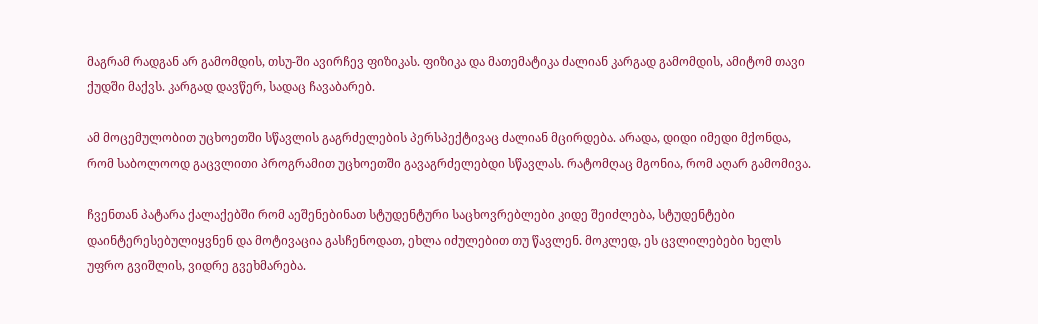მაგრამ რადგან არ გამომდის, თსუ-ში ავირჩევ ფიზიკას. ფიზიკა და მათემატიკა ძალიან კარგად გამომდის, ამიტომ თავი ქუდში მაქვს. კარგად დავწერ, სადაც ჩავაბარებ.

ამ მოცემულობით უცხოეთში სწავლის გაგრძელების პერსპექტივაც ძალიან მცირდება. არადა, დიდი იმედი მქონდა, რომ საბოლოოდ გაცვლითი პროგრამით უცხოეთში გავაგრძელებდი სწავლას. რატომღაც მგონია, რომ აღარ გამომივა.

ჩვენთან პატარა ქალაქებში რომ აეშენებინათ სტუდენტური საცხოვრებლები კიდე შეიძლება, სტუდენტები დაინტერესებულიყვნენ და მოტივაცია გასჩენოდათ, ეხლა იძულებით თუ წავლენ. მოკლედ, ეს ცვლილებები ხელს უფრო გვიშლის, ვიდრე გვეხმარება.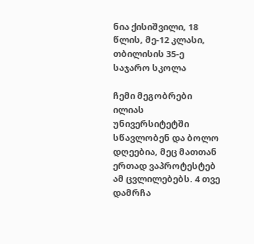ნია ქისიშვილი, 18 წლის, მე-12 კლასი, თბილისის 35-ე საჯარო სკოლა

ჩემი მეგობრები ილიას უნივერსიტეტში სწავლობენ და ბოლო დღეებია, მეც მათთან ერთად ვაპროტესტებ ამ ცვლილებებს. 4 თვე დამრჩა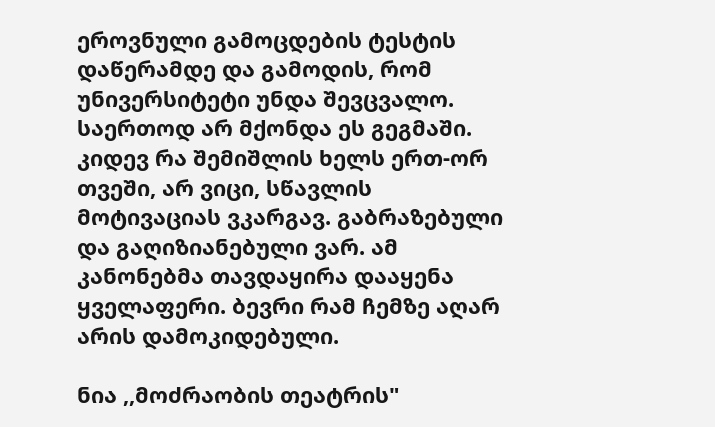ეროვნული გამოცდების ტესტის დაწერამდე და გამოდის, რომ უნივერსიტეტი უნდა შევცვალო. საერთოდ არ მქონდა ეს გეგმაში. კიდევ რა შემიშლის ხელს ერთ-ორ თვეში, არ ვიცი, სწავლის მოტივაციას ვკარგავ. გაბრაზებული და გაღიზიანებული ვარ. ამ კანონებმა თავდაყირა დააყენა ყველაფერი. ბევრი რამ ჩემზე აღარ არის დამოკიდებული.

ნია ,,მოძრაობის თეატრის"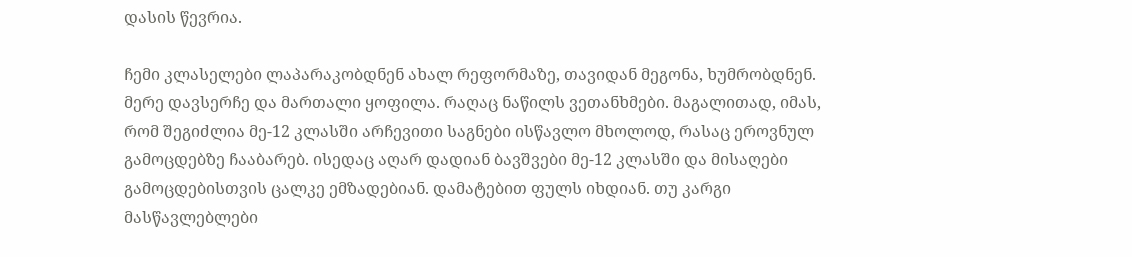დასის წევრია.

ჩემი კლასელები ლაპარაკობდნენ ახალ რეფორმაზე, თავიდან მეგონა, ხუმრობდნენ. მერე დავსერჩე და მართალი ყოფილა. რაღაც ნაწილს ვეთანხმები. მაგალითად, იმას, რომ შეგიძლია მე-12 კლასში არჩევითი საგნები ისწავლო მხოლოდ, რასაც ეროვნულ გამოცდებზე ჩააბარებ. ისედაც აღარ დადიან ბავშვები მე-12 კლასში და მისაღები გამოცდებისთვის ცალკე ემზადებიან. დამატებით ფულს იხდიან. თუ კარგი მასწავლებლები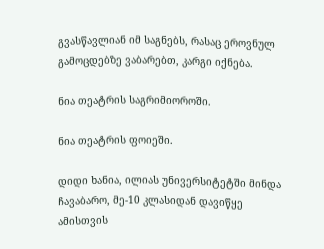გვასწავლიან იმ საგნებს, რასაც ეროვნულ გამოცდებზე ვაბარებთ, კარგი იქნება.

ნია თეატრის საგრიმიოროში.

ნია თეატრის ფოიეში.

დიდი ხანია, ილიას უნივერსიტეტში მინდა ჩავაბარო, მე-10 კლასიდან დავიწყე ამისთვის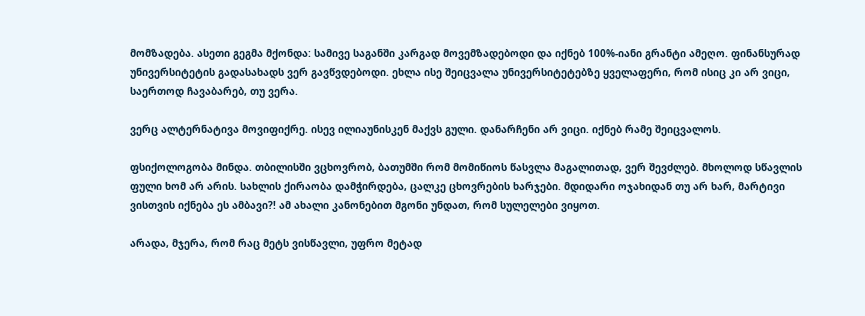მომზადება. ასეთი გეგმა მქონდა: სამივე საგანში კარგად მოვემზადებოდი და იქნებ 100%-იანი გრანტი ამეღო. ფინანსურად უნივერსიტეტის გადასახადს ვერ გავწვდებოდი. ეხლა ისე შეიცვალა უნივერსიტეტებზე ყველაფერი, რომ ისიც კი არ ვიცი, საერთოდ ჩავაბარებ, თუ ვერა.

ვერც ალტერნატივა მოვიფიქრე. ისევ ილიაუნისკენ მაქვს გული. დანარჩენი არ ვიცი. იქნებ რამე შეიცვალოს.

ფსიქოლოგობა მინდა. თბილისში ვცხოვრობ, ბათუმში რომ მომიწიოს წასვლა მაგალითად, ვერ შევძლებ. მხოლოდ სწავლის ფული ხომ არ არის. სახლის ქირაობა დამჭირდება, ცალკე ცხოვრების ხარჯები. მდიდარი ოჯახიდან თუ არ ხარ, მარტივი ვისთვის იქნება ეს ამბავი?! ამ ახალი კანონებით მგონი უნდათ, რომ სულელები ვიყოთ.

არადა, მჯერა, რომ რაც მეტს ვისწავლი, უფრო მეტად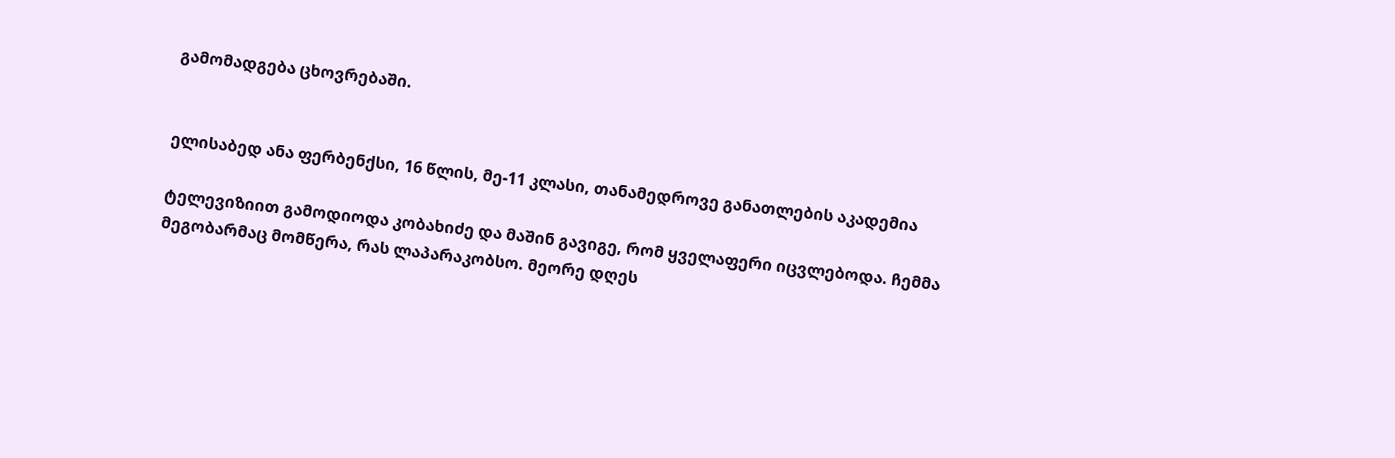გამომადგება ცხოვრებაში.


ელისაბედ ანა ფერბენქსი, 16 წლის, მე-11 კლასი, თანამედროვე განათლების აკადემია

ტელევიზიით გამოდიოდა კობახიძე და მაშინ გავიგე, რომ ყველაფერი იცვლებოდა. ჩემმა მეგობარმაც მომწერა, რას ლაპარაკობსო. მეორე დღეს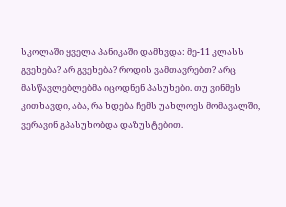სკოლაში ყველა პანიკაში დამხვდა: მე-11 კლასს გვეხება? არ გვეხება? როდის ვამთავრებთ? არც მასწავლებლებმა იცოდნენ პასუხები. თუ ვინმეს კითხავდი, აბა, რა ხდება ჩემს უახლოეს მომავალში, ვერავინ გპასუხობდა დაზუსტებით.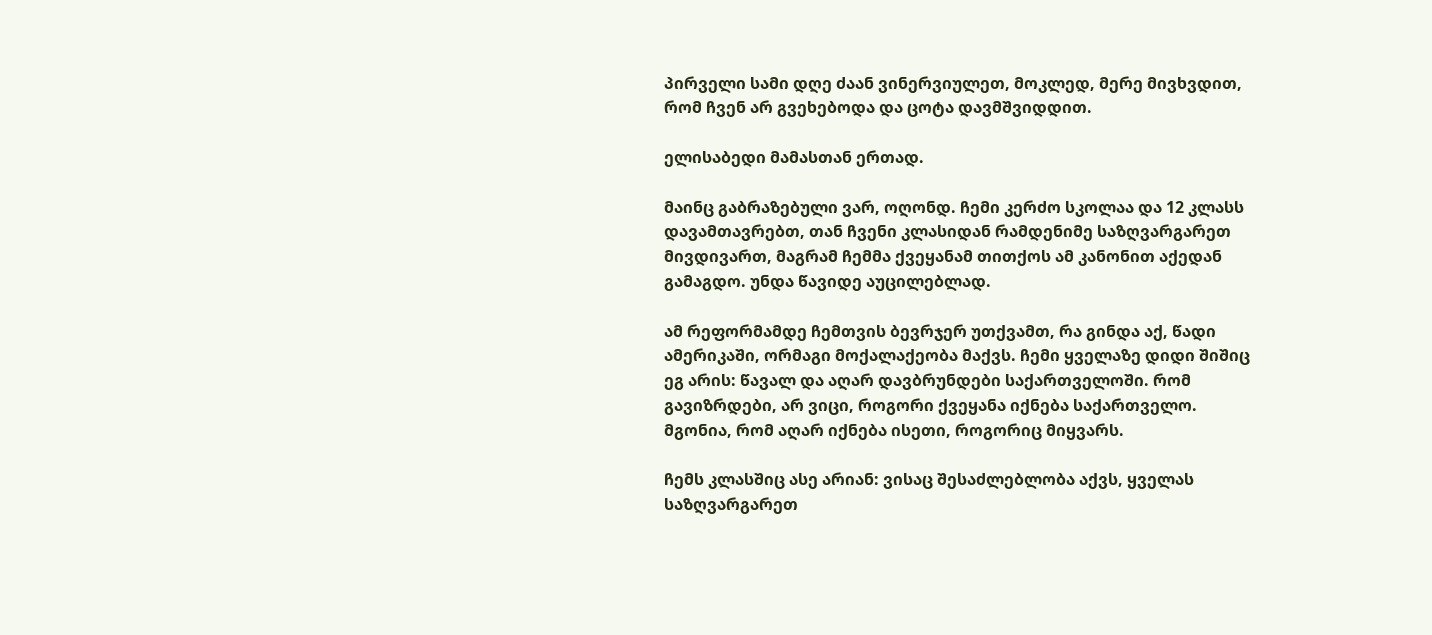პირველი სამი დღე ძაან ვინერვიულეთ, მოკლედ, მერე მივხვდით, რომ ჩვენ არ გვეხებოდა და ცოტა დავმშვიდდით.

ელისაბედი მამასთან ერთად.

მაინც გაბრაზებული ვარ, ოღონდ. ჩემი კერძო სკოლაა და 12 კლასს დავამთავრებთ, თან ჩვენი კლასიდან რამდენიმე საზღვარგარეთ მივდივართ, მაგრამ ჩემმა ქვეყანამ თითქოს ამ კანონით აქედან გამაგდო. უნდა წავიდე აუცილებლად.

ამ რეფორმამდე ჩემთვის ბევრჯერ უთქვამთ, რა გინდა აქ, წადი ამერიკაში, ორმაგი მოქალაქეობა მაქვს. ჩემი ყველაზე დიდი შიშიც ეგ არის: წავალ და აღარ დავბრუნდები საქართველოში. რომ გავიზრდები, არ ვიცი, როგორი ქვეყანა იქნება საქართველო. მგონია, რომ აღარ იქნება ისეთი, როგორიც მიყვარს.

ჩემს კლასშიც ასე არიან: ვისაც შესაძლებლობა აქვს, ყველას საზღვარგარეთ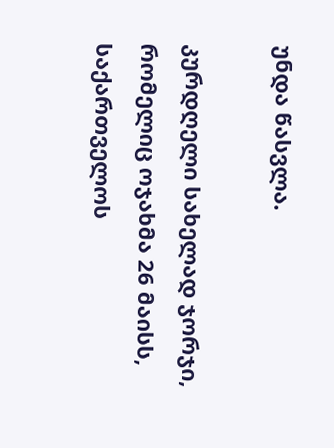უნდა წასვლა.

კურდღელი სახელად ჯორჯი, რომელიც ოჯახმა 26 მაისს, საქართველოს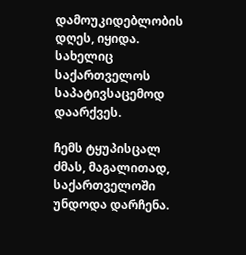დამოუკიდებლობის დღეს, იყიდა. სახელიც საქართველოს საპატივსაცემოდ დაარქვეს.

ჩემს ტყუპისცალ ძმას, მაგალითად, საქართველოში უნდოდა დარჩენა.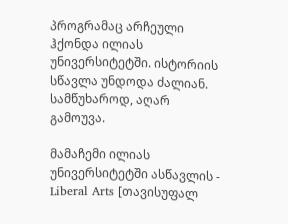პროგრამაც არჩეული ჰქონდა ილიას უნივერსიტეტში. ისტორიის სწავლა უნდოდა ძალიან. სამწუხაროდ, აღარ გამოუვა.

მამაჩემი ილიას უნივერსიტეტში ასწავლის - Liberal Arts [თავისუფალ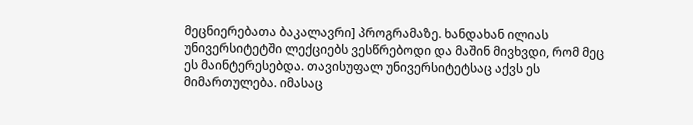მეცნიერებათა ბაკალავრი] პროგრამაზე. ხანდახან ილიას უნივერსიტეტში ლექციებს ვესწრებოდი და მაშინ მივხვდი, რომ მეც ეს მაინტერესებდა. თავისუფალ უნივერსიტეტსაც აქვს ეს მიმართულება. იმასაც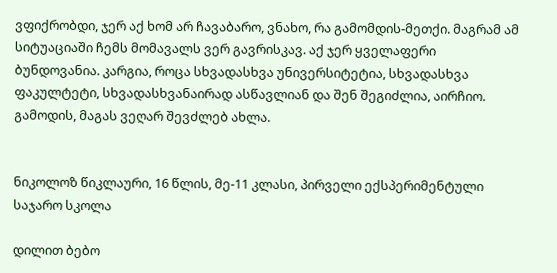ვფიქრობდი, ჯერ აქ ხომ არ ჩავაბარო, ვნახო, რა გამომდის-მეთქი. მაგრამ ამ სიტუაციაში ჩემს მომავალს ვერ გავრისკავ. აქ ჯერ ყველაფერი ბუნდოვანია. კარგია, როცა სხვადასხვა უნივერსიტეტია, სხვადასხვა ფაკულტეტი, სხვადასხვანაირად ასწავლიან და შენ შეგიძლია, აირჩიო. გამოდის, მაგას ვეღარ შევძლებ ახლა.


ნიკოლოზ წიკლაური, 16 წლის, მე-11 კლასი, პირველი ექსპერიმენტული საჯარო სკოლა

დილით ბებო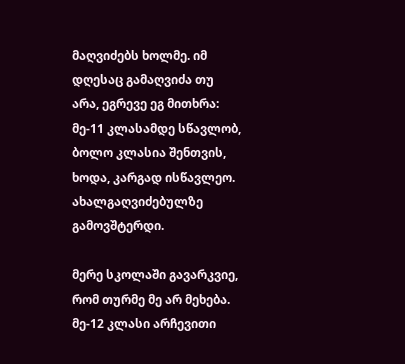მაღვიძებს ხოლმე. იმ დღესაც გამაღვიძა თუ არა, ეგრევე ეგ მითხრა: მე-11 კლასამდე სწავლობ, ბოლო კლასია შენთვის, ხოდა, კარგად ისწავლეო. ახალგაღვიძებულზე გამოვშტერდი.

მერე სკოლაში გავარკვიე, რომ თურმე მე არ მეხება. მე-12 კლასი არჩევითი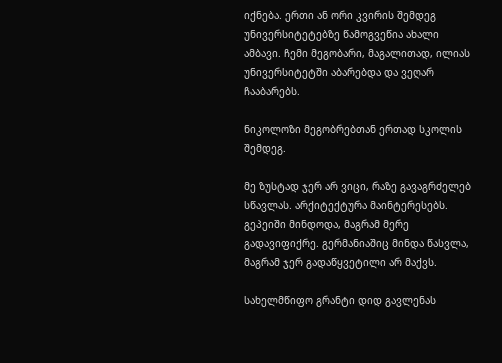იქნება. ერთი ან ორი კვირის შემდეგ უნივერსიტეტებზე წამოგვეწია ახალი ამბავი. ჩემი მეგობარი, მაგალითად, ილიას უნივერსიტეტში აბარებდა და ვეღარ ჩააბარებს.

ნიკოლოზი მეგობრებთან ერთად სკოლის შემდეგ.

მე ზუსტად ჯერ არ ვიცი, რაზე გავაგრძელებ სწავლას. არქიტექტურა მაინტერესებს. გეპეიში მინდოდა, მაგრამ მერე გადავიფიქრე. გერმანიაშიც მინდა წასვლა, მაგრამ ჯერ გადაწყვეტილი არ მაქვს.

სახელმწიფო გრანტი დიდ გავლენას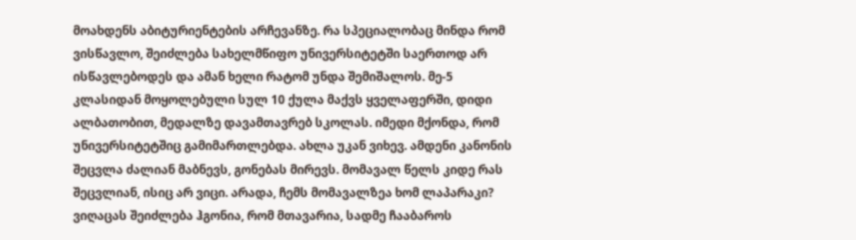მოახდენს აბიტურიენტების არჩევანზე. რა სპეციალობაც მინდა რომ ვისწავლო, შეიძლება სახელმწიფო უნივერსიტეტში საერთოდ არ ისწავლებოდეს და ამან ხელი რატომ უნდა შემიშალოს. მე-5 კლასიდან მოყოლებული სულ 10 ქულა მაქვს ყველაფერში, დიდი ალბათობით, მედალზე დავამთავრებ სკოლას. იმედი მქონდა, რომ უნივერსიტეტშიც გამიმართლებდა. ახლა უკან ვიხევ. ამდენი კანონის შეცვლა ძალიან მაბნევს, გონებას მირევს. მომავალ წელს კიდე რას შეცვლიან, ისიც არ ვიცი. არადა, ჩემს მომავალზეა ხომ ლაპარაკი? ვიღაცას შეიძლება ჰგონია, რომ მთავარია, სადმე ჩააბაროს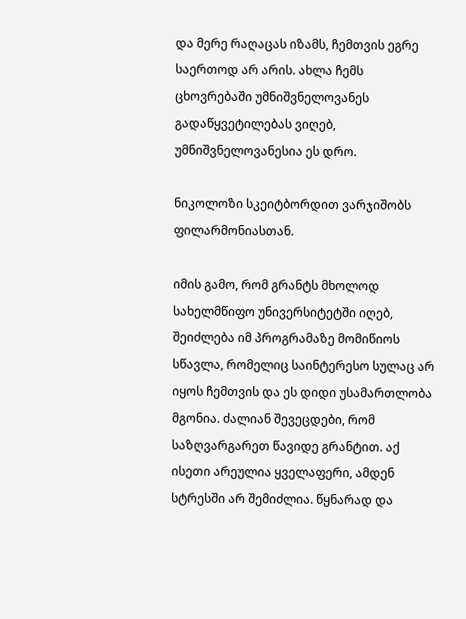და მერე რაღაცას იზამს, ჩემთვის ეგრე საერთოდ არ არის. ახლა ჩემს ცხოვრებაში უმნიშვნელოვანეს გადაწყვეტილებას ვიღებ, უმნიშვნელოვანესია ეს დრო.

ნიკოლოზი სკეიტბორდით ვარჯიშობს ფილარმონიასთან.

იმის გამო, რომ გრანტს მხოლოდ სახელმწიფო უნივერსიტეტში იღებ, შეიძლება იმ პროგრამაზე მომიწიოს სწავლა, რომელიც საინტერესო სულაც არ იყოს ჩემთვის და ეს დიდი უსამართლობა მგონია. ძალიან შევეცდები, რომ საზღვარგარეთ წავიდე გრანტით. აქ ისეთი არეულია ყველაფერი, ამდენ სტრესში არ შემიძლია. წყნარად და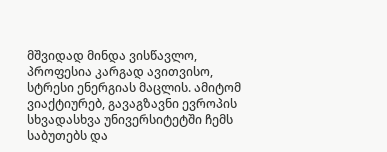მშვიდად მინდა ვისწავლო, პროფესია კარგად ავითვისო, სტრესი ენერგიას მაცლის. ამიტომ ვიაქტიურებ, გავაგზავნი ევროპის სხვადასხვა უნივერსიტეტში ჩემს საბუთებს და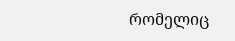რომელიც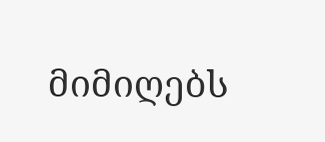მიმიღებს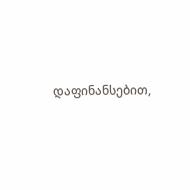დაფინანსებით,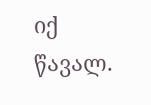იქ წავალ.